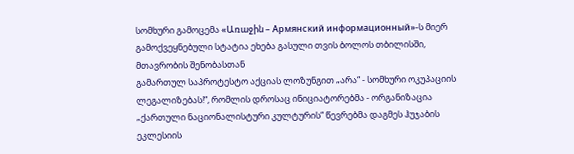სომხური გამოცემა «Առաջին – Армянский информационный»-ს მიერ გამოქვეყნებული სტატია ეხება გასული თვის ბოლოს თბილისში, მთავრობის შენობასთან
გამართულ საპროტესტო აქციას ლოზუნგით „არა“ - სომხური ოკუპაციის ლეგალიზებას!“, რომლის დროსაც ინიციატორებმა - ორგანიზაცია „ქართული ნაციონალისტური კულტურის“ წევრებმა დაგმეს ჰუჯაბის ეკლესიის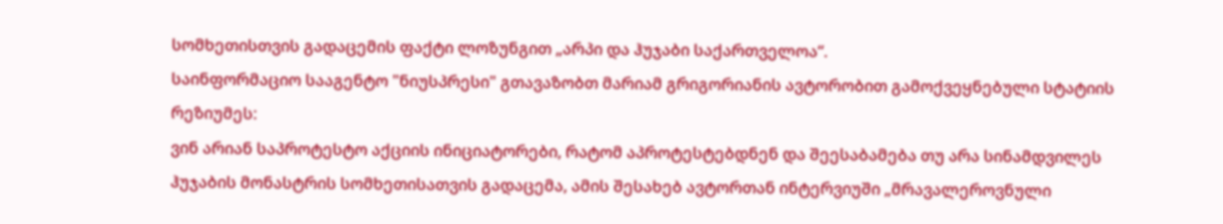სომხეთისთვის გადაცემის ფაქტი ლოზუნგით „არპი და ჰუჯაბი საქართველოა“.
საინფორმაციო სააგენტო "ნიუსპრესი" გთავაზობთ მარიამ გრიგორიანის ავტორობით გამოქვეყნებული სტატიის რეზიუმეს:
ვინ არიან საპროტესტო აქციის ინიციატორები, რატომ აპროტესტებდნენ და შეესაბამება თუ არა სინამდვილეს ჰუჯაბის მონასტრის სომხეთისათვის გადაცემა, ამის შესახებ ავტორთან ინტერვიუში „მრავალეროვნული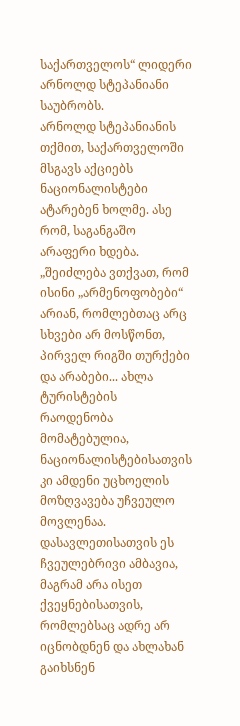საქართველოს“ ლიდერი არნოლდ სტეპანიანი საუბრობს.
არნოლდ სტეპანიანის თქმით, საქართველოში მსგავს აქციებს ნაციონალისტები ატარებენ ხოლმე. ასე რომ, საგანგაშო არაფერი ხდება.
„შეიძლება ვთქვათ, რომ ისინი „არმენოფობები“ არიან, რომლებთაც არც სხვები არ მოსწონთ, პირველ რიგში თურქები და არაბები... ახლა ტურისტების რაოდენობა მომატებულია, ნაციონალისტებისათვის კი ამდენი უცხოელის მოზღვავება უჩვეულო მოვლენაა. დასავლეთისათვის ეს ჩვეულებრივი ამბავია, მაგრამ არა ისეთ ქვეყნებისათვის, რომლებსაც ადრე არ იცნობდნენ და ახლახან გაიხსნენ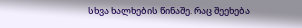სხვა ხალხების წინაშე. რაც შეეხება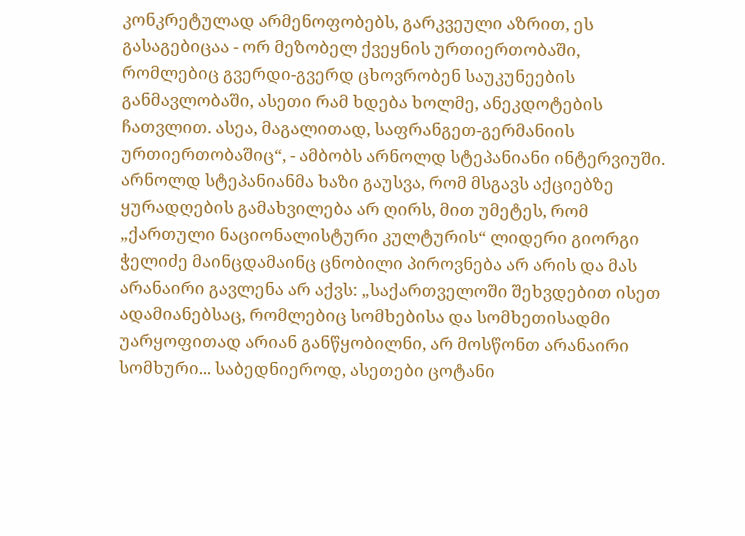კონკრეტულად არმენოფობებს, გარკვეული აზრით, ეს გასაგებიცაა - ორ მეზობელ ქვეყნის ურთიერთობაში, რომლებიც გვერდი-გვერდ ცხოვრობენ საუკუნეების განმავლობაში, ასეთი რამ ხდება ხოლმე, ანეკდოტების ჩათვლით. ასეა, მაგალითად, საფრანგეთ-გერმანიის ურთიერთობაშიც“, - ამბობს არნოლდ სტეპანიანი ინტერვიუში.
არნოლდ სტეპანიანმა ხაზი გაუსვა, რომ მსგავს აქციებზე ყურადღების გამახვილება არ ღირს, მით უმეტეს, რომ „ქართული ნაციონალისტური კულტურის“ ლიდერი გიორგი ჭელიძე მაინცდამაინც ცნობილი პიროვნება არ არის და მას არანაირი გავლენა არ აქვს: „საქართველოში შეხვდებით ისეთ ადამიანებსაც, რომლებიც სომხებისა და სომხეთისადმი უარყოფითად არიან განწყობილნი, არ მოსწონთ არანაირი სომხური... საბედნიეროდ, ასეთები ცოტანი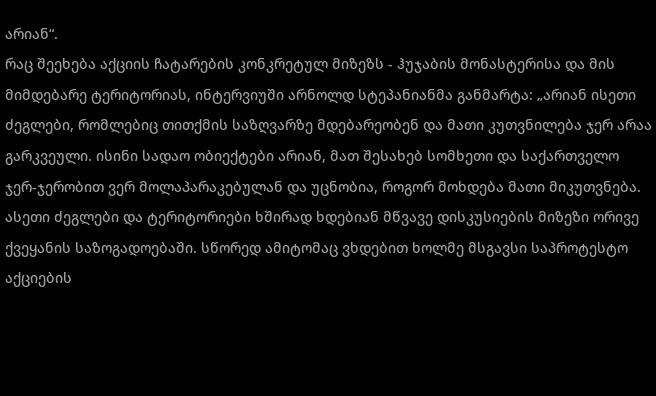არიან“.
რაც შეეხება აქციის ჩატარების კონკრეტულ მიზეზს - ჰუჯაბის მონასტერისა და მის მიმდებარე ტერიტორიას, ინტერვიუში არნოლდ სტეპანიანმა განმარტა: „არიან ისეთი ძეგლები, რომლებიც თითქმის საზღვარზე მდებარეობენ და მათი კუთვნილება ჯერ არაა გარკვეული. ისინი სადაო ობიექტები არიან, მათ შესახებ სომხეთი და საქართველო ჯერ-ჯერობით ვერ მოლაპარაკებულან და უცნობია, როგორ მოხდება მათი მიკუთვნება. ასეთი ძეგლები და ტერიტორიები ხშირად ხდებიან მწვავე დისკუსიების მიზეზი ორივე ქვეყანის საზოგადოებაში. სწორედ ამიტომაც ვხდებით ხოლმე მსგავსი საპროტესტო აქციების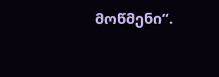მოწმენი“.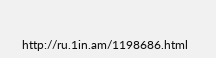http://ru.1in.am/1198686.html